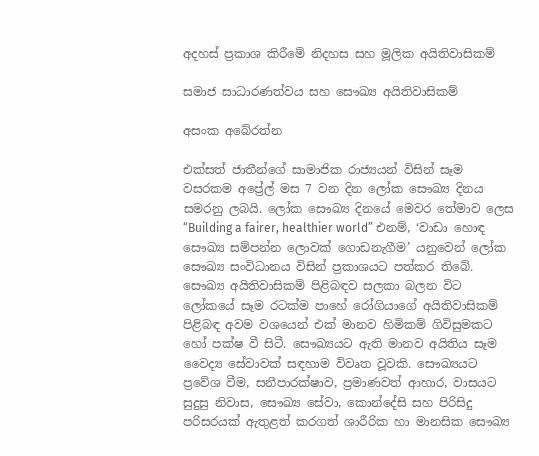අදහස් ප්‍රකාශ කිරීමේ නිදහස සහ මූලික අයිතිවාසිකම්

සමාජ සාධාරණත්වය සහ සෞඛ්‍ය අයිතිවාසිකම්

අසංක අබේරත්න

එක්සත් ජාතීන්ගේ සාමාජික රාජ්‍යයන් විසින් සෑම වසරකම අප්‍රේල් මස 7 වන දින ලෝක සෞඛ්‍ය දිනය සමරනු ලබයි. ලෝක සෞඛ්‍ය දිනයේ මෙවර තේමාව ලෙස  “Building a fairer, healthier world” එනම්, ‘වාඩා හොඳ සෞඛ්‍ය සම්පන්න ලොවක් ගොඩනැගීම’ යනුවෙන් ලෝක සෞඛ්‍ය සංවිධානය විසින් ප්‍රකාශයට පත්කර තිබේ. සෞඛ්‍ය අයිතිවාසිකම් පිළිබඳව සලකා බලන විට ලෝකයේ සෑම රටක්ම පාහේ රෝගියාගේ අයිතිවාසිකම් පිළිබඳ අවම වශයෙන් එක් මානව හිමිකම් ගිවිසුමකට හෝ පක්ෂ වී සිටී. සෞඛ්‍යයට ඇති මානව අයිතිය සෑම වෛද්‍ය සේවාවක් සඳහාම විවෘත වූවකි. සෞඛ්‍යයට ප්‍රවේශ වීම, සනීපාරක්ෂාව, ප්‍රමාණවත් ආහාර, වාසයට සුදුසු නිවාස, සෞඛ්‍ය සේවා, කොන්දේසි සහ පිරිසිදු පරිසරයක් ඇතුළත් කරගත් ශාරීරික හා මානසික සෞඛ්‍ය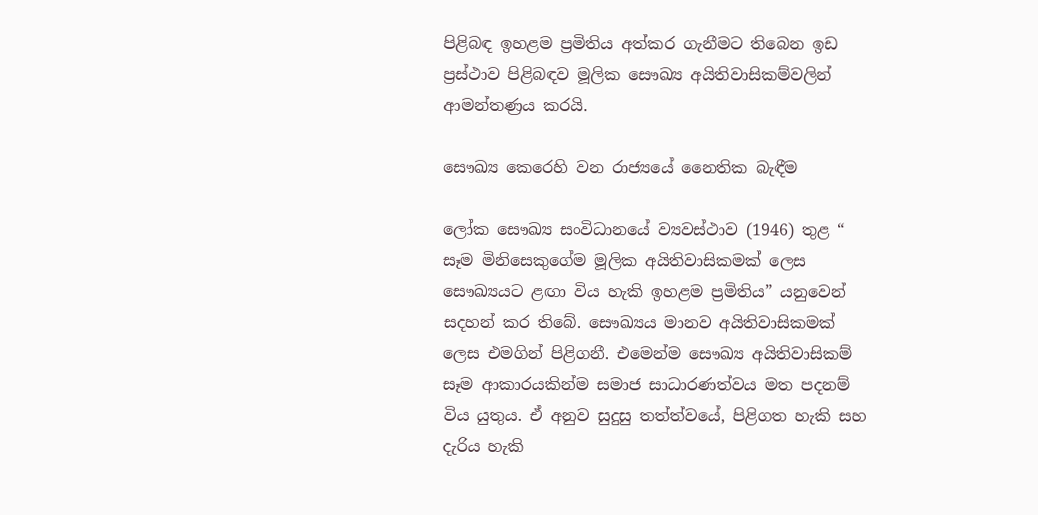පිළිබඳ ඉහළම ප්‍රමිතිය අත්කර ගැනීමට තිබෙන ඉඩ ප්‍රස්ථාව පිළිබඳව මූලික සෞඛ්‍ය අයිතිවාසිකම්වලින් ආමන්තණ්‍රය කරයි.

සෞඛ්‍ය කෙරෙහි වන රාජ්‍යයේ නෛතික බැඳීම

ලෝක සෞඛ්‍ය සංවිධානයේ ව්‍යවස්ථාව (1946) තුළ “ සෑම මිනිසෙකුගේම මූලික අයිතිවාසිකමක් ලෙස සෞඛ්‍යයට ළඟා විය හැකි ඉහළම ප්‍රමිතිය” යනුවෙන් සදහන් කර තිබේ. සෞඛ්‍යය මානව අයිතිවාසිකමක් ලෙස එමගින් පිළිගනී. එමෙන්ම සෞඛ්‍ය අයිතිවාසිකම් සෑම ආකාරයකින්ම සමාජ සාධාරණත්වය මත පදනම් විය යුතුය. ඒ අනුව සුදුසු තත්ත්වයේ, පිළිගත හැකි සහ දැරිය හැකි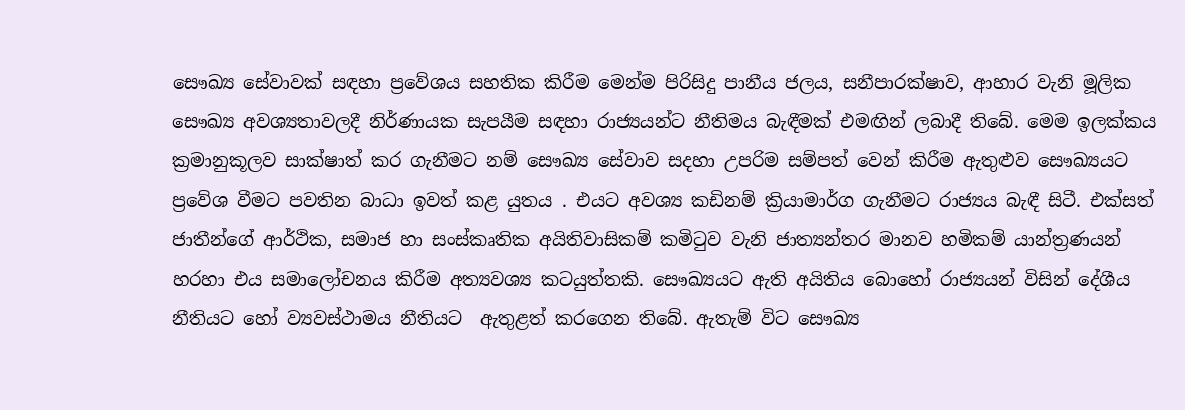සෞඛ්‍ය සේවාවක් සඳහා ප්‍රවේශය සහතික කිරීම මෙන්ම පිරිසිදු පානීය ජලය, සනීපාරක්ෂාව, ආහාර වැනි මූලික සෞඛ්‍ය අවශ්‍යතාවලදී නිර්ණායක සැපයීම සඳහා රාජ්‍යයන්ට නීතිමය බැඳීමක් එමඟින් ලබාදී තිබේ. මෙම ඉලක්කය ක්‍රමානුකූලව සාක්ෂාත් කර ගැනීමට නම් සෞඛ්‍ය සේවාව සදහා උපරිම සම්පත් වෙන් කිරීම ඇතුළුව සෞඛ්‍යයට ප්‍රවේශ වීමට පවතින බාධා ඉවත් කළ යුතය . එයට අවශ්‍ය කඩිනම් ක්‍රියාමාර්ග ගැනීමට රාජ්‍යය බැඳී සිටී. එක්සත් ජාතීන්ගේ ආර්ථික, සමාජ හා සංස්කෘතික අයිතිවාසිකම් කමිටුව වැනි ජාත්‍යන්තර මානව හමිකම් යාන්ත්‍රණයන් හරහා එය සමාලෝචනය කිරීම අත්‍යවශ්‍ය කටයුත්තකි. සෞඛ්‍යයට ඇති අයිතිය බොහෝ රාජ්‍යයන් විසින් දේශීය නීතියට හෝ ව්‍යවස්ථාමය නීතියට  ඇතුළත් කරගෙන තිබේ. ඇතැම් විට සෞඛ්‍ය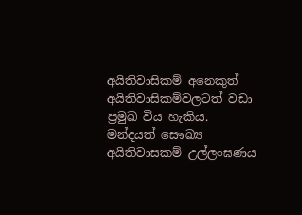අයිතිවාසිකම් අනෙකුත් අයිතිවාසිකම්වලටත් වඩා ප්‍රමුඛ විය හැකිය. මන්දයත් සෞඛ්‍ය අයිතිවාසකම් උල්ලංඝණය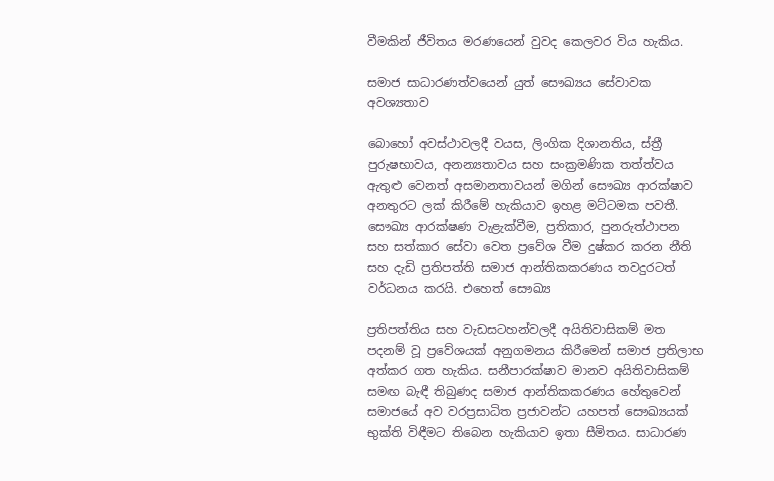වීමකින් ජීවිතය මරණයෙන් වුවද කෙලවර විය හැකිය.

සමාජ සාධාරණත්වයෙන් යුත් සෞඛ්‍යය සේවාවක අවශ්‍යතාව

බොහෝ අවස්ථාවලදී වයස, ලිංගික දිශානතිය, ස්ත්‍රී පුරුෂභාවය, අනන්‍යතාවය සහ සංක්‍රමණික තත්ත්වය ඇතුළු වෙනත් අසමානතාවයන් මගින් සෞඛ්‍ය ආරක්ෂාව අනතුරට ලක් කිරීමේ හැකියාව ඉහළ මට්ටමක පවතී. සෞඛ්‍ය ආරක්ෂණ වැළැක්වීම, ප්‍රතිකාර, පුනරුත්ථාපන සහ සත්කාර සේවා වෙත ප්‍රවේශ වීම දුෂ්කර කරන නීති සහ දැඩි ප්‍රතිපත්ති සමාජ ආන්තිකකරණය තවදුරටත් වර්ධනය කරයි. එහෙත් සෞඛ්‍ය

ප්‍රතිපත්තිය සහ වැඩසටහන්වලදී අයිතිවාසිකම් මත පදනම් වූ ප්‍රවේශයක් අනුගමනය කිරීමෙන් සමාජ ප්‍රතිලාභ අත්කර ගත හැකිය. සනීපාරක්ෂාව මානව අයිතිවාසිකම් සමඟ බැඳී තිබුණද සමාජ ආන්තිකකරණය හේතුවෙන් සමාජයේ අව වරප්‍රසාධිත ප්‍රජාවන්ට යහපත් සෞඛ්‍යයක් භුක්ති විඳීමට තිබෙන හැකියාව ඉතා සීමිතය. සාධාරණ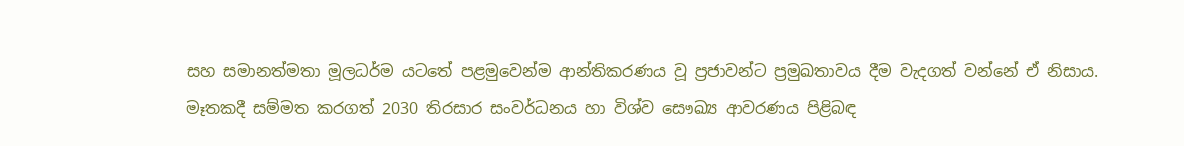සහ සමානත්මතා මූලධර්ම යටතේ පළමුවෙන්ම ආන්තිකරණය වූ ප්‍රජාවන්ට ප්‍රමුඛතාවය දීම වැදගත් වන්නේ ඒ නිසාය. මෑතකදී සම්මත කරගත් 2030 තිරසාර සංවර්ධනය හා විශ්ව සෞඛ්‍ය ආවරණය පිළිබඳ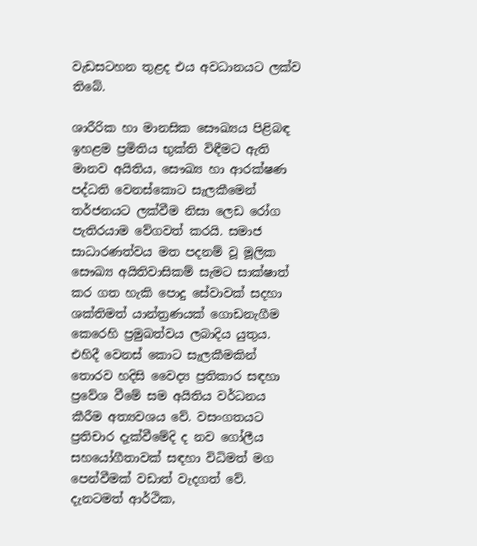වැඩසටහන තුළද එය අවධානයට ලක්ව තිබේ.

ශාරීරික හා මානසික සෞඛ්‍යය පිළිබඳ ඉහළම ප්‍රමිතිය භුක්ති විඳීමට ඇති මානව අයිතිය, සෞඛ්‍ය හා ආරක්ෂණ පද්ධති වෙනස්කොට සැලකීමෙන් තර්ජනයට ලක්වීම නිසා ලෙඩ රෝග පැතිරයාම වේගවත් කරයි. සමාජ සාධාරණත්වය මත පදනම් වූ මූලික සෞඛ්‍ය අයිතිවාසිකම් සැමට සාක්ෂාත් කර ගත හැකි පොදු සේවාවක් සදහා ශක්තිමත් යාන්ත්‍රණයක් ගොඩනැගීම කෙරෙහි ප්‍රමුඛත්වය ලබාදිය යුතුය. එහිදී වෙනස් කොට සැලකීමකින් තොරව හදිසි වෛද්‍ය ප්‍රතිකාර සඳහා ප්‍රවේශ වීමේ සම අයිතිය වර්ධනය කීරීම අත්‍යවශය වේ. වසංගතයට ප්‍රතිචාර දැක්වීමේදි ද නව ගෝලීය සහයෝගීතාවක් සඳහා විධිමත් මග පෙන්වීමක් වඩාත් වැදගත් වේ. දැනටමත් ආර්ථික,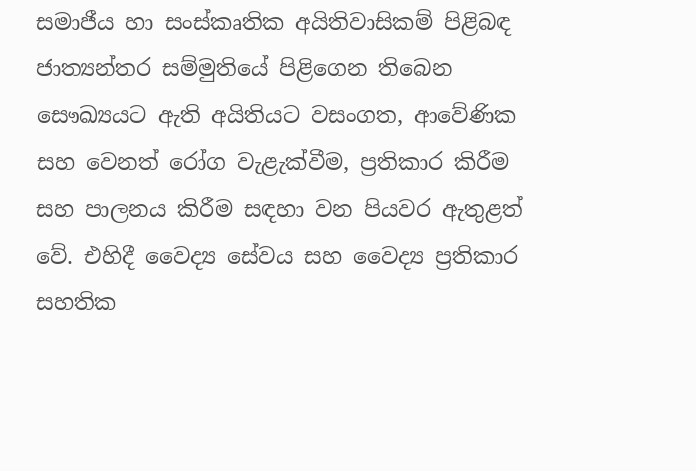සමාජීය හා සංස්කෘතික අයිතිවාසිකම් පිළිබඳ ජාත්‍යන්තර සම්මුතියේ පිළිගෙන තිබෙන සෞඛ්‍යයට ඇති අයිතියට වසංගත, ආවේණික සහ වෙනත් රෝග වැළැක්වීම, ප්‍රතිකාර කිරීම සහ පාලනය කිරීම සඳහා වන පියවර ඇතුළත් වේ. එහිදී වෛද්‍ය සේවය සහ වෛද්‍ය ප්‍රතිකාර සහතික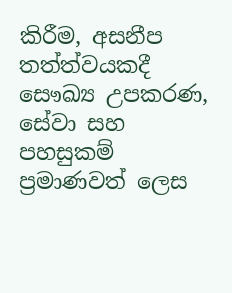කිරීම, අසනීප තත්ත්වයකදී සෞඛ්‍ය උපකරණ, සේවා සහ පහසුකම් ප්‍රමාණවත් ලෙස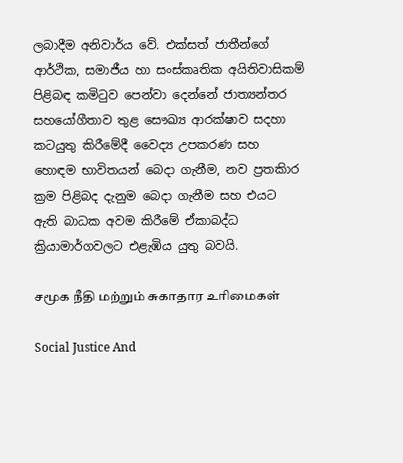ලබාදීම අනිවාර්ය වේ. එක්සත් ජාතීන්ගේ ආර්ථික, සමාජීය හා සංස්කෘතික අයිතිවාසිකම් පිළිබඳ කමිටුව පෙන්වා දෙන්නේ ජාත්‍යන්තර සහයෝගීතාව තුළ සෞඛ්‍ය ආරක්ෂාව සදහා කටයුතු කිරීමේදී වෛද්‍ය උපකරණ සහ හොඳම භාවිතයන් බෙදා ගැනීම, නව ප්‍රතකිාර ක්‍රම පිළිබද දැනුම බෙදා ගැනීම සහ එයට ඇති බාධක අවම කිරීමේ ඒකාබද්ධ ක්‍රියාමාර්ගවලට එළැඹිය යුතු බවයි.

சமூக நீதி மற்றும் சுகாதார உரிமைகள்

Social Justice And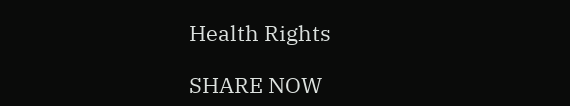Health Rights

SHARE NOW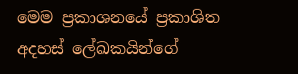මෙම ප්‍රකාශනයේ ප්‍රකාශිත අදහස් ලේඛකයින්ගේ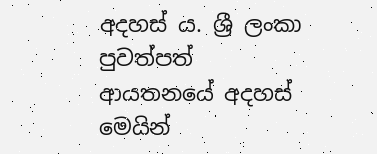අදහස් ය. ශ්‍රී ලංකා පුවත්පත් ආයතනයේ අදහස් මෙයින්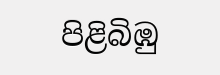පිළිබිඹු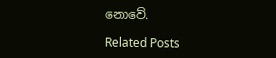නොවේ.

Related Posts